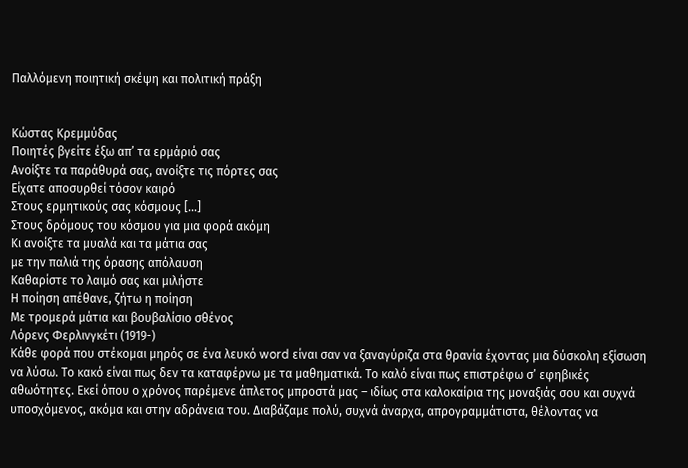Παλλόμενη ποιητική σκέψη και πολιτική πράξη


Κώστας Κρεμμύδας
Ποιητές βγείτε έξω απ’ τα ερμάριό σας
Ανοίξτε τα παράθυρά σας, ανοίξτε τις πόρτες σας
Είχατε αποσυρθεί τόσον καιρό
Στους ερμητικούς σας κόσμους […]
Στους δρόμους του κόσμου για μια φορά ακόμη
Κι ανοίξτε τα μυαλά και τα μάτια σας
με την παλιά της όρασης απόλαυση
Καθαρίστε το λαιμό σας και μιλήστε
Η ποίηση απέθανε, ζήτω η ποίηση
Με τρομερά μάτια και βουβαλίσιο σθένος
Λόρενς Φερλινγκέτι (1919-)
Κάθε φορά που στέκομαι μηρός σε ένα λευκό word είναι σαν να ξαναγύριζα στα θρανία έχοντας μια δύσκολη εξίσωση να λύσω. Το κακό είναι πως δεν τα καταφέρνω με τα μαθηματικά. Το καλό είναι πως επιστρέφω σ’ εφηβικές αθωότητες. Εκεί όπου ο χρόνος παρέμενε άπλετος μπροστά μας – ιδίως στα καλοκαίρια της μοναξιάς σου και συχνά υποσχόμενος, ακόμα και στην αδράνεια του. Διαβάζαμε πολύ, συχνά άναρχα, απρογραμμάτιστα, θέλοντας να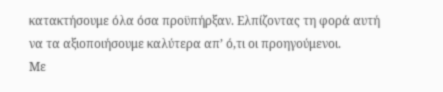κατακτήσουμε όλα όσα προϋπήρξαν. Ελπίζοντας τη φορά αυτή να τα αξιοποιήσουμε καλύτερα απ’ ό,τι οι προηγούμενοι.
Με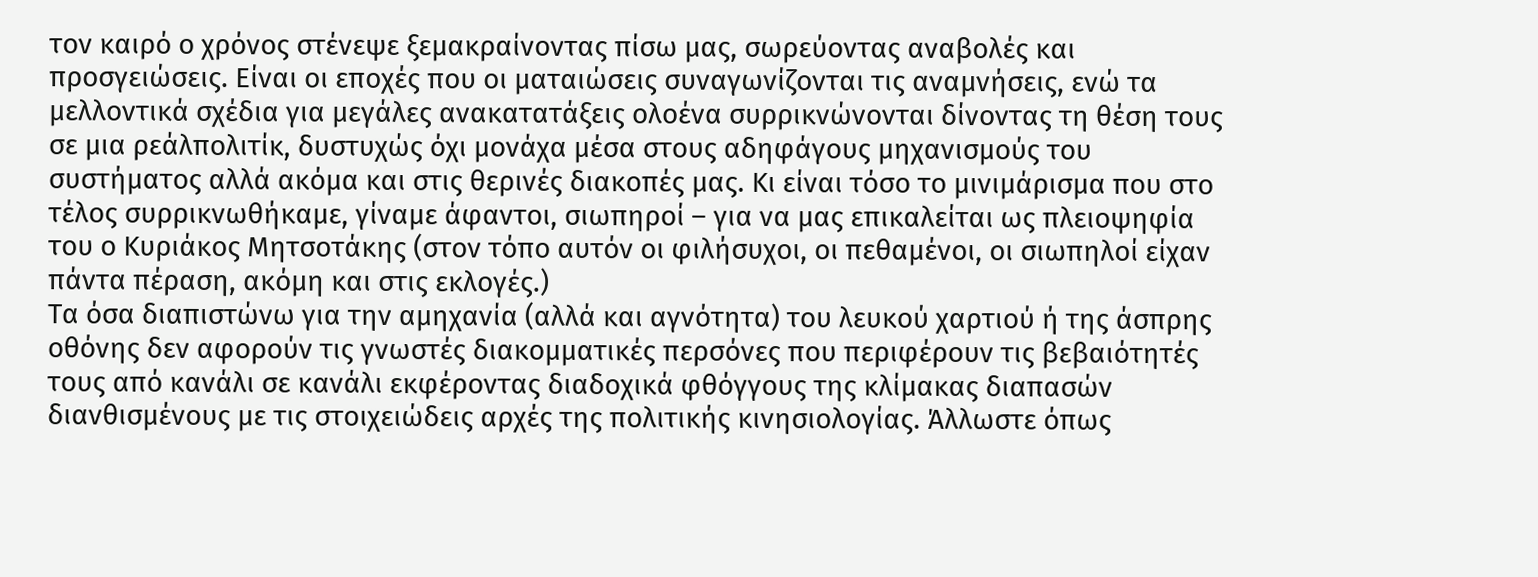τον καιρό ο χρόνος στένεψε ξεμακραίνοντας πίσω μας, σωρεύοντας αναβολές και προσγειώσεις. Είναι οι εποχές που οι ματαιώσεις συναγωνίζονται τις αναμνήσεις, ενώ τα μελλοντικά σχέδια για μεγάλες ανακατατάξεις ολοένα συρρικνώνονται δίνοντας τη θέση τους σε μια ρεάλπολιτίκ, δυστυχώς όχι μονάχα μέσα στους αδηφάγους μηχανισμούς του συστήματος αλλά ακόμα και στις θερινές διακοπές μας. Κι είναι τόσο το μινιμάρισμα που στο τέλος συρρικνωθήκαμε, γίναμε άφαντοι, σιωπηροί – για να μας επικαλείται ως πλειοψηφία του ο Κυριάκος Μητσοτάκης (στον τόπο αυτόν οι φιλήσυχοι, οι πεθαμένοι, οι σιωπηλοί είχαν πάντα πέραση, ακόμη και στις εκλογές.)
Τα όσα διαπιστώνω για την αμηχανία (αλλά και αγνότητα) του λευκού χαρτιού ή της άσπρης οθόνης δεν αφορούν τις γνωστές διακομματικές περσόνες που περιφέρουν τις βεβαιότητές τους από κανάλι σε κανάλι εκφέροντας διαδοχικά φθόγγους της κλίμακας διαπασών διανθισμένους με τις στοιχειώδεις αρχές της πολιτικής κινησιολογίας. Άλλωστε όπως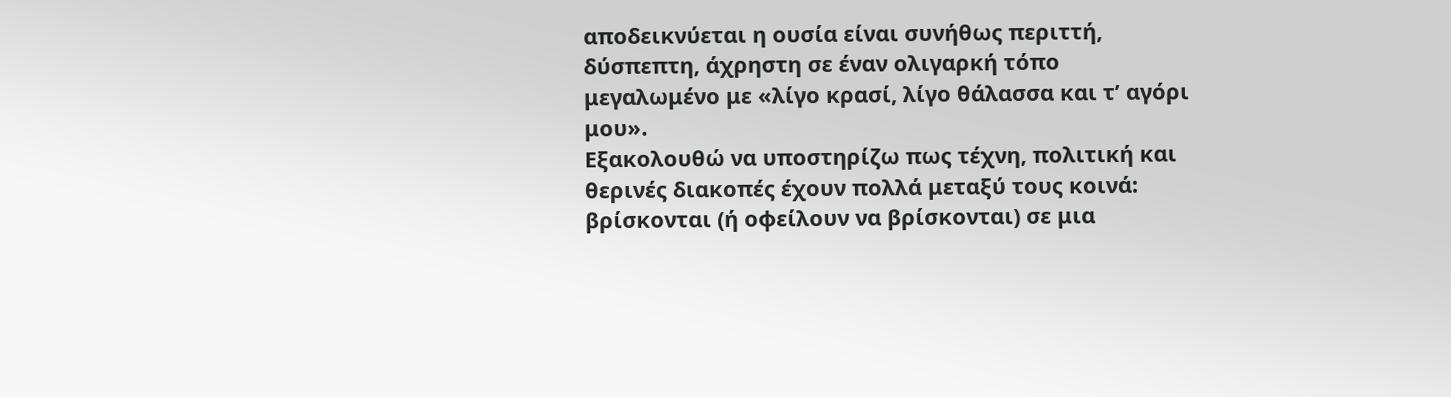αποδεικνύεται η ουσία είναι συνήθως περιττή, δύσπεπτη, άχρηστη σε έναν ολιγαρκή τόπο μεγαλωμένο με «λίγο κρασί, λίγο θάλασσα και τ’ αγόρι μου».
Εξακολουθώ να υποστηρίζω πως τέχνη, πολιτική και θερινές διακοπές έχουν πολλά μεταξύ τους κοινά: βρίσκονται (ή οφείλουν να βρίσκονται) σε μια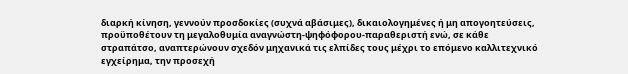διαρκή κίνηση, γεννούν προσδοκίες (συχνά αβάσιμες), δικαιολογημένες ή μη απογοητεύσεις, προϋποθέτουν τη μεγαλοθυμία αναγνώστη-ψηφόφορου-παραθεριστή ενώ, σε κάθε στραπάτσο, αναπτερώνουν σχεδόν μηχανικά τις ελπίδες τους μέχρι το επόμενο καλλιτεχνικό εγχείρημα, την προσεχή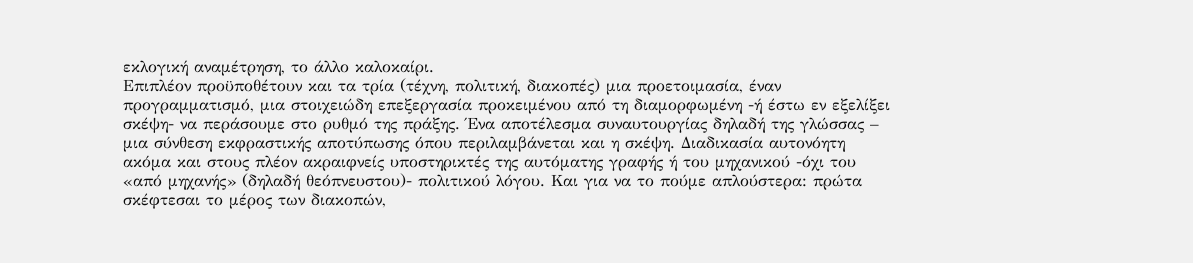εκλογική αναμέτρηση, το άλλο καλοκαίρι.
Επιπλέον προϋποθέτουν και τα τρία (τέχνη, πολιτική, διακοπές) μια προετοιμασία, έναν προγραμματισμό, μια στοιχειώδη επεξεργασία προκειμένου από τη διαμορφωμένη -ή έστω εν εξελίξει σκέψη- να περάσουμε στο ρυθμό της πράξης. Ένα αποτέλεσμα συναυτουργίας δηλαδή της γλώσσας – μια σύνθεση εκφραστικής αποτύπωσης όπου περιλαμβάνεται και η σκέψη. Διαδικασία αυτονόητη ακόμα και στους πλέον ακραιφνείς υποστηρικτές της αυτόματης γραφής ή του μηχανικού -όχι του «από μηχανής» (δηλαδή θεόπνευστου)- πολιτικού λόγου. Και για να το πούμε απλούστερα: πρώτα σκέφτεσαι το μέρος των διακοπών,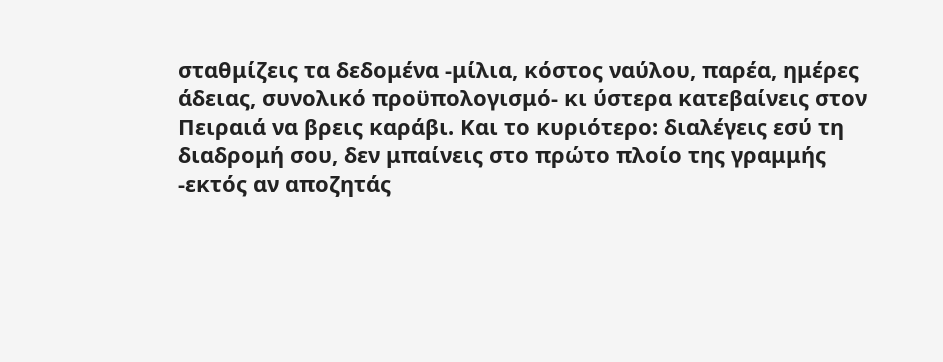σταθμίζεις τα δεδομένα -μίλια, κόστος ναύλου, παρέα, ημέρες άδειας, συνολικό προϋπολογισμό- κι ύστερα κατεβαίνεις στον Πειραιά να βρεις καράβι. Και το κυριότερο: διαλέγεις εσύ τη διαδρομή σου, δεν μπαίνεις στο πρώτο πλοίο της γραμμής -εκτός αν αποζητάς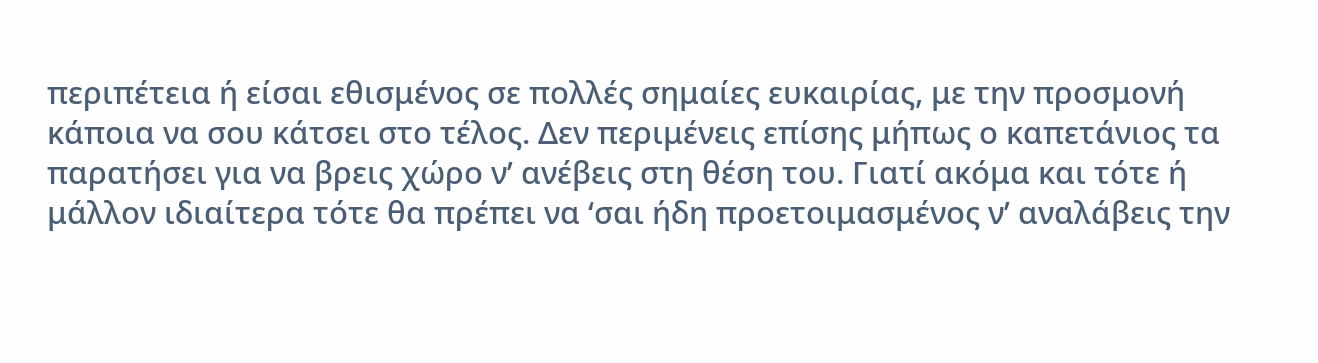περιπέτεια ή είσαι εθισμένος σε πολλές σημαίες ευκαιρίας, με την προσμονή κάποια να σου κάτσει στο τέλος. Δεν περιμένεις επίσης μήπως ο καπετάνιος τα παρατήσει για να βρεις χώρο ν’ ανέβεις στη θέση του. Γιατί ακόμα και τότε ή μάλλον ιδιαίτερα τότε θα πρέπει να ‘σαι ήδη προετοιμασμένος ν’ αναλάβεις την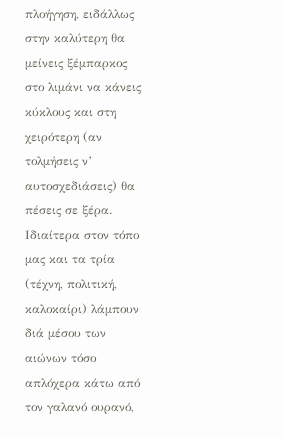πλοήγηση, ειδάλλως στην καλύτερη θα μείνεις ξέμπαρκος στο λιμάνι να κάνεις κύκλους και στη χειρότερη (αν τολμήσεις ν’ αυτοσχεδιάσεις) θα πέσεις σε ξέρα.
Ιδιαίτερα στον τόπο μας και τα τρία (τέχνη, πολιτική, καλοκαίρι) λάμπουν διά μέσου των αιώνων τόσο απλόχερα κάτω από τον γαλανό ουρανό,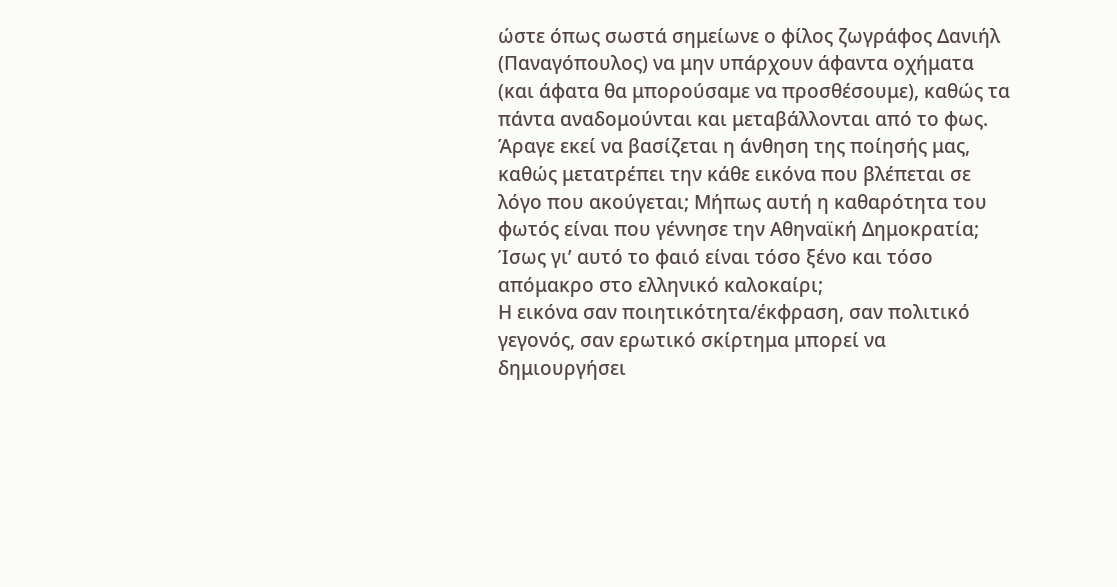ώστε όπως σωστά σημείωνε ο φίλος ζωγράφος Δανιήλ (Παναγόπουλος) να μην υπάρχουν άφαντα οχήματα (και άφατα θα μπορούσαμε να προσθέσουμε), καθώς τα πάντα αναδομούνται και μεταβάλλονται από το φως. Άραγε εκεί να βασίζεται η άνθηση της ποίησής μας, καθώς μετατρέπει την κάθε εικόνα που βλέπεται σε λόγο που ακούγεται; Μήπως αυτή η καθαρότητα του φωτός είναι που γέννησε την Αθηναϊκή Δημοκρατία; Ίσως γι’ αυτό το φαιό είναι τόσο ξένο και τόσο απόμακρο στο ελληνικό καλοκαίρι;
Η εικόνα σαν ποιητικότητα/έκφραση, σαν πολιτικό γεγονός, σαν ερωτικό σκίρτημα μπορεί να δημιουργήσει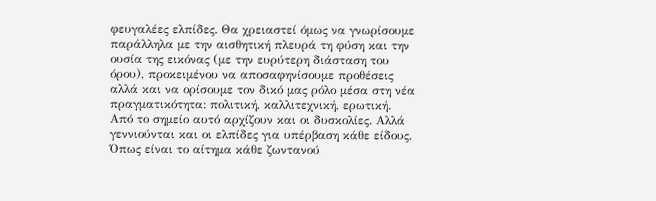φευγαλέες ελπίδες. Θα χρειαστεί όμως να γνωρίσουμε παράλληλα με την αισθητική πλευρά τη φύση και την ουσία της εικόνας (με την ευρύτερη διάσταση του όρου), προκειμένου να αποσαφηνίσουμε προθέσεις αλλά και να ορίσουμε τον δικό μας ρόλο μέσα στη νέα πραγματικότητα: πολιτική, καλλιτεχνική, ερωτική.
Από το σημείο αυτό αρχίζουν και οι δυσκολίες. Αλλά γεννιούνται και οι ελπίδες για υπέρβαση κάθε είδους. Όπως είναι το αίτημα κάθε ζωντανού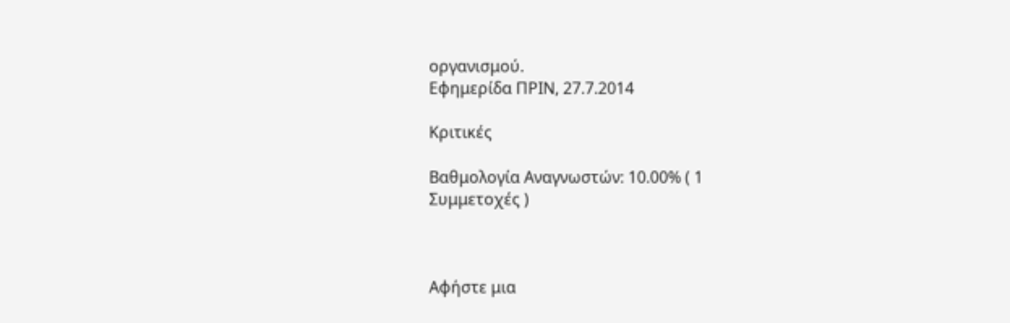οργανισμού.
Εφημερίδα ΠΡΙΝ, 27.7.2014

Κριτικές

Βαθμολογία Αναγνωστών: 10.00% ( 1
Συμμετοχές )



Αφήστε μια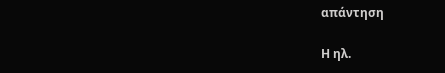απάντηση

Η ηλ.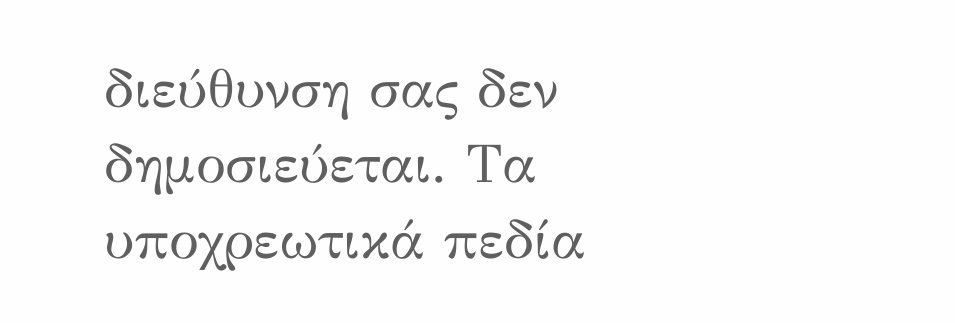διεύθυνση σας δεν δημοσιεύεται. Τα υποχρεωτικά πεδία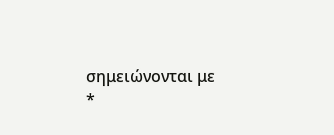σημειώνονται με *